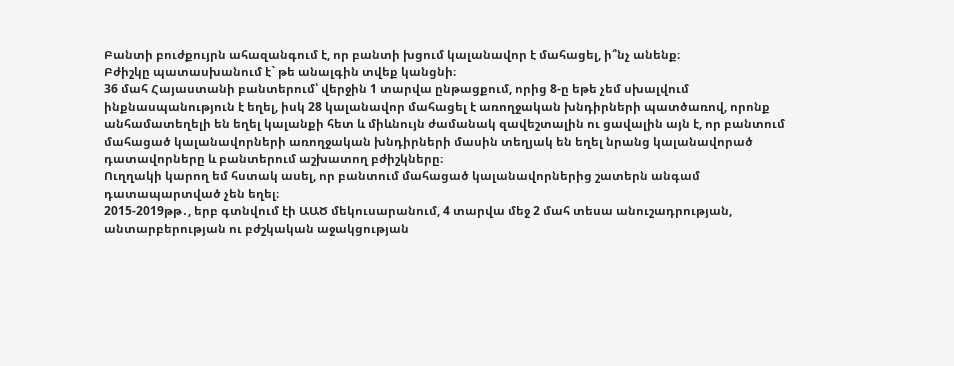Բանտի բուժքույրն ահազանգում է, որ բանտի խցում կալանավոր է մահացել, ի՞նչ անենք։
Բժիշկը պատասխանում է` թե անալգին տվեք կանցնի։
36 մահ Հայաստանի բանտերում՝ վերջին 1 տարվա ընթացքում, որից 8-ը եթե չեմ սխալվում ինքնասպանություն է եղել, իսկ 28 կալանավոր մահացել է առողջական խնդիրների պատծառով, որոնք անհամատեղելի են եղել կալանքի հետ և միևնույն ժամանակ զավեշտալին ու ցավալին այն է, որ բանտում մահացած կալանավորների առողջական խնդիրների մասին տեղյակ են եղել նրանց կալանավորած դատավորները և բանտերում աշխատող բժիշկները։
Ուղղակի կարող եմ հստակ ասել, որ բանտում մահացած կալանավորներից շատերն անգամ դատապարտված չեն եղել։
2015-2019թթ․, երբ գտնվում էի ԱԱԾ մեկուսարանում, 4 տարվա մեջ 2 մահ տեսա անուշադրության, անտարբերության ու բժշկական աջակցության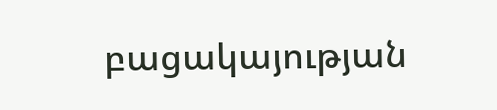բացակայության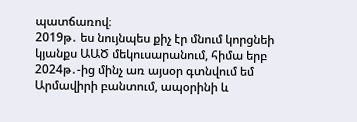պատճառով։
2019թ․ ես նույնպես քիչ էր մնում կորցնեի կյանքս ԱԱԾ մեկուսարանում, հիմա երբ 2024թ․-ից մինչ առ այսօր գտնվում եմ Արմավիրի բանտում, ապօրինի և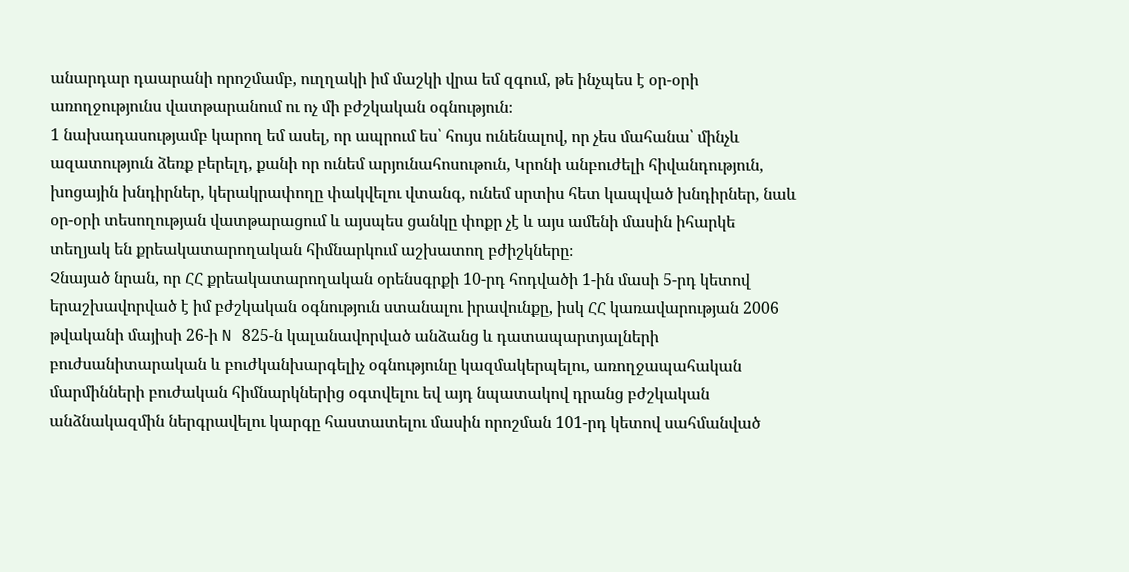անարդար դաարանի որոշմամբ, ուղղակի իմ մաշկի վրա եմ զգում, թե ինչպես է օր-օրի առողջությունս վատթարանում ու ոչ մի բժշկական օգնություն։
1 նախադասությամբ կարող եմ ասել, որ ապրում ես՝ հույս ունենալով, որ չես մահանա՝ մինչև ազատություն ձեռք բերելդ, քանի որ ունեմ արյունահոսութուն, Կրոնի անբուժելի հիվանդություն, խոցային խնդիրներ, կերակրափողը փակվելու վտանգ, ունեմ սրտիս հետ կապված խնդիրներ, նաև օր-օրի տեսողության վատթարացում և այսպես ցանկը փոքր չէ և այս ամենի մասին իհարկե տեղյակ են քրեակատարողական հիմնարկում աշխատող բժիշկները։
Չնայած նրան, որ ՀՀ քրեակատարողական օրենսգրքի 10-րդ հոդվածի 1-ին մասի 5-րդ կետով երաշխավորված է իմ բժշկական օգնություն ստանալու իրավունքը, իսկ ՀՀ կառավարության 2006 թվականի մայիսի 26-ի N 825-ն կալանավորված անձանց և դատապարտյալների բուժսանիտարական և բուժկանխարգելիչ օգնությունը կազմակերպելու, առողջապահական մարմինների բուժական հիմնարկներից օգտվելու եվ այդ նպատակով դրանց բժշկական անձնակազմին ներգրավելու կարգը հաստատելու մասին որոշման 101-րդ կետով սահմանված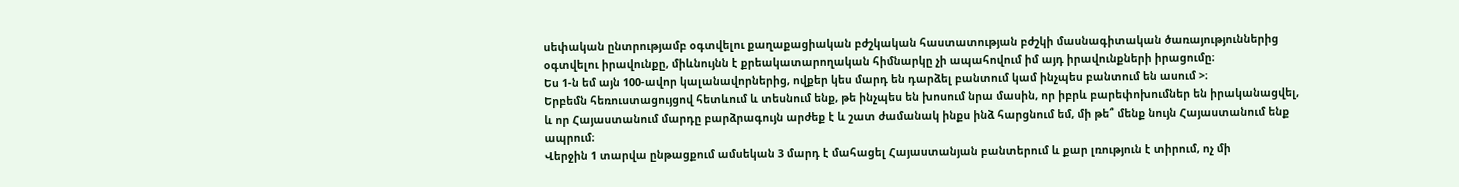սեփական ընտրությամբ օգտվելու քաղաքացիական բժշկական հաստատության բժշկի մասնագիտական ծառայություններից օգտվելու իրավունքը, միևնույնն է քրեակատարողական հիմնարկը չի ապահովում իմ այդ իրավունքների իրացումը։
Ես 1-ն եմ այն 100-ավոր կալանավորներից, ովքեր կես մարդ են դարձել բանտում կամ ինչպես բանտում են ասում >։
Երբեմն հեռուստացույցով հետևում և տեսնում ենք, թե ինչպես են խոսում նրա մասին, որ իբրև բարեփոխումներ են իրականացվել, և որ Հայաստանում մարդը բարձրագույն արժեք է և շատ ժամանակ ինքս ինձ հարցնում եմ, մի թե՞ մենք նույն Հայաստանում ենք ապրում։
Վերջին 1 տարվա ընթացքում ամսեկան 3 մարդ է մահացել Հայաստանյան բանտերում և քար լռություն է տիրում, ոչ մի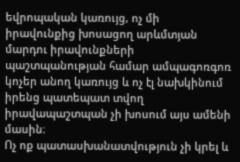եվրոպական կառույց, ոչ մի իրավունքից խոսացող արևմտյան մարդու իրավունքների պաշտպանության համար ամպագոռգոռ կոչեր անող կառույց և ոչ էլ նախկինում իրենց պատեպատ տվող իրավապաշտպան չի խոսում այս ամենի մասին։
Ոչ ոք պատասխանատվություն չի կրել և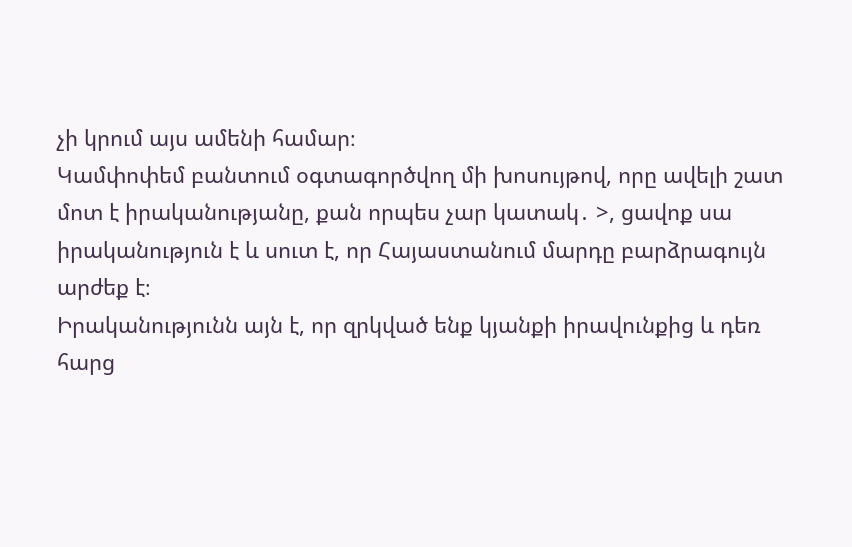չի կրում այս ամենի համար։
Կամփոփեմ բանտում օգտագործվող մի խոսույթով, որը ավելի շատ մոտ է իրականությանը, քան որպես չար կատակ․ >, ցավոք սա իրականություն է և սուտ է, որ Հայաստանում մարդը բարձրագույն արժեք է։
Իրականությունն այն է, որ զրկված ենք կյանքի իրավունքից և դեռ հարց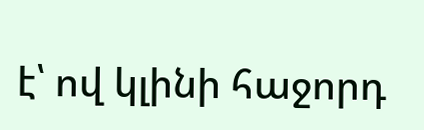է՝ ով կլինի հաջորդ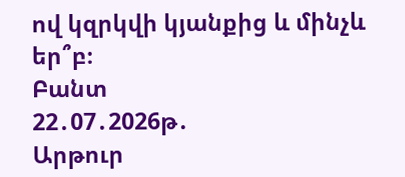ով կզրկվի կյանքից և մինչև եր՞բ։
Բանտ
22․07․2026թ․
Արթուր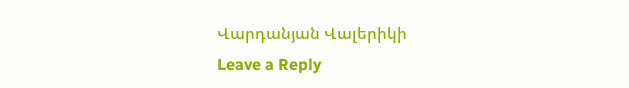Վարդանյան Վալերիկի
Leave a Reply